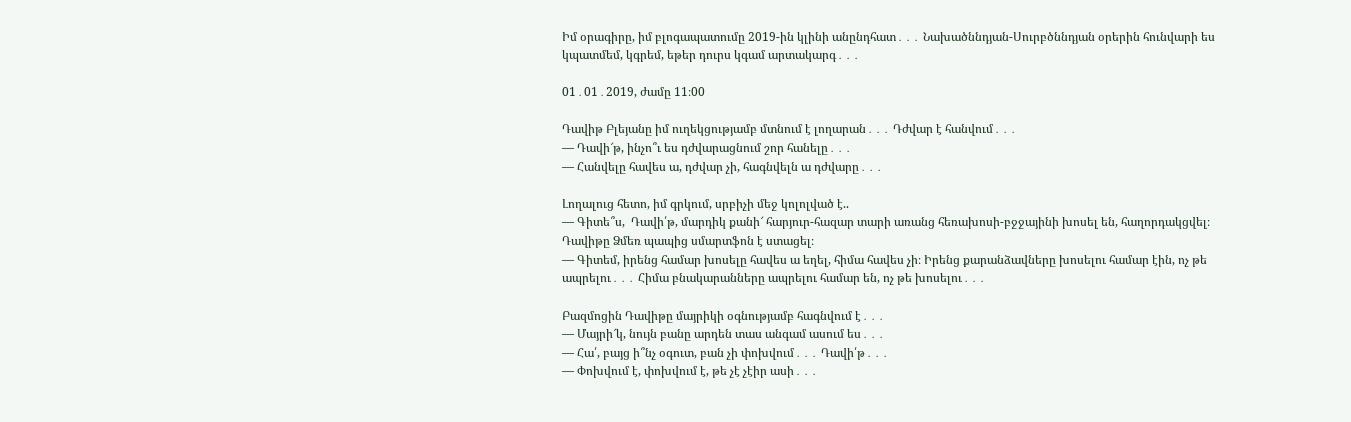Իմ օրագիրը, իմ բլոգապատումը 2019-ին կլինի անընդհատ․․․ Նախածննդյան-Սուրբծննդյան օրերին հունվարի ես կպատմեմ, կգրեմ, եթեր դուրս կգամ արտակարգ․․․

01․01․2019, ժամը 11։00

Դավիթ Բլեյանը իմ ուղեկցությամբ մտնում է լողարան․․․ Դժվար է հանվում․․․
— Դավի՜թ, ինչո՞ւ ես դժվարացնում շոր հանելը․․․
— Հանվելը հավես ա, դժվար չի, հագնվելն ա դժվարը․․․

Լողալուց հետո, իմ գրկում, սրբիչի մեջ կոլոլված է..
— Գիտե՞ս,  Դավի՛թ, մարդիկ քանի՜ հարյուր-հազար տարի առանց հեռախոսի-բջջայինի խոսել են, հաղորդակցվել։
Դավիթը Ձմեռ պապից սմարտֆոն է ստացել։
— Գիտեմ, իրենց համար խոսելը հավես ա եղել, հիմա հավես չի։ Իրենց քարանձավները խոսելու համար էին, ոչ թե ապրելու․․․ Հիմա բնակարանները ապրելու համար են, ոչ թե խոսելու․․․

Բազմոցին Դավիթը մայրիկի օգնությամբ հագնվում է․․․
— Մայրի՜կ, նույն բանը արդեն տաս անգամ ասում ես․․․
— Հա՛, բայց ի՞նչ օգուտ, բան չի փոխվում․․․ Դավի՛թ․․․
— Փոխվում է, փոխվում է, թե չէ չէիր ասի․․․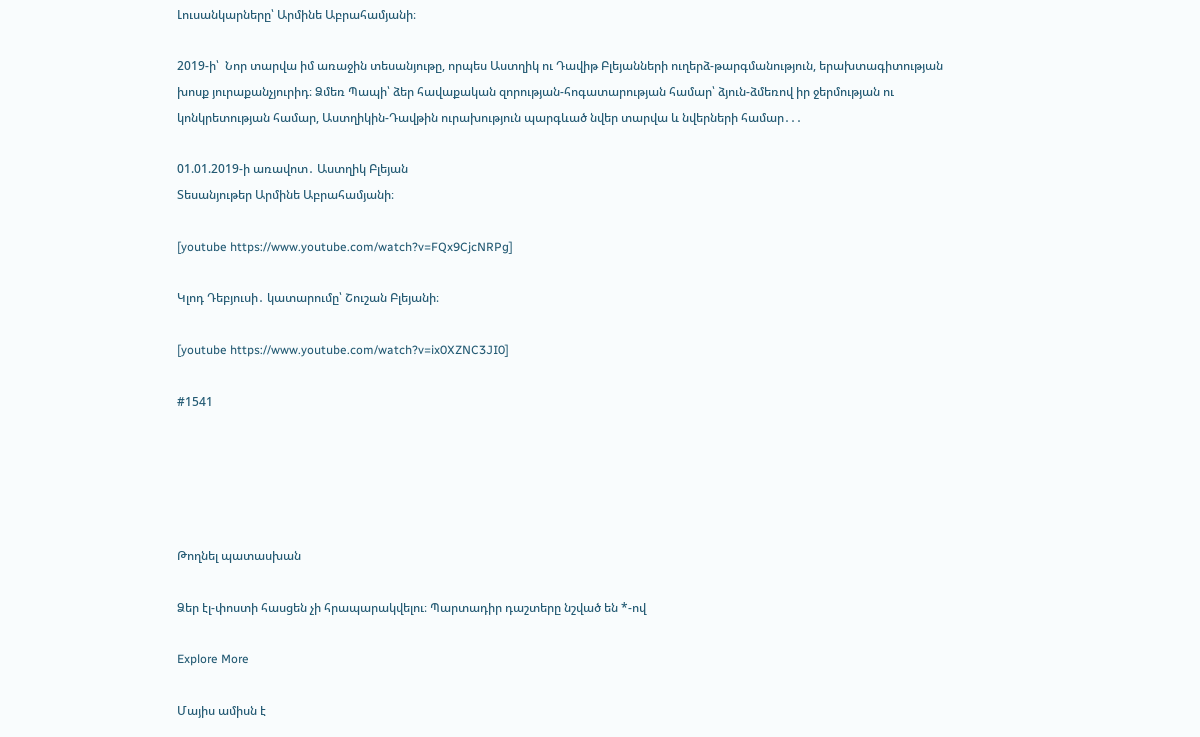Լուսանկարները՝ Արմինե Աբրահամյանի։

2019-ի՝  Նոր տարվա իմ առաջին տեսանյութը, որպես Աստղիկ ու Դավիթ Բլեյանների ուղերձ-թարգմանություն, երախտագիտության խոսք յուրաքանչյուրիդ։ Ձմեռ Պապի՝ ձեր հավաքական զորության-հոգատարության համար՝ ձյուն-ձմեռով իր ջերմության ու կոնկրետության համար, Աստղիկին-Դավթին ուրախություն պարգևած նվեր տարվա և նվերների համար․․․

01.01.2019-ի առավոտ․ Աստղիկ Բլեյան
Տեսանյութեր Արմինե Աբրահամյանի։

[youtube https://www.youtube.com/watch?v=FQx9CjcNRPg]

Կլոդ Դեբյուսի․ կատարումը՝ Շուշան Բլեյանի։

[youtube https://www.youtube.com/watch?v=ix0XZNC3JI0]

#1541





Թողնել պատասխան

Ձեր էլ-փոստի հասցեն չի հրապարակվելու։ Պարտադիր դաշտերը նշված են *-ով

Explore More

Մայիս ամիսն է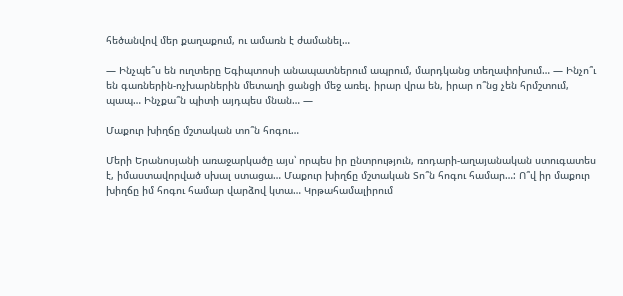հեծանվով մեր քաղաքում, ու ամառն է ժամանել…

— Ինչպե՞ս են ուղտերը Եգիպտոսի անապատներում ապրում, մարդկանց տեղափոխում… — Ինչո՞ւ են գառներին-ոչխարներին մետաղի ցանցի մեջ առել. իրար վրա են, իրար ո՞նց չեն հրմշտում, պապ… Ինչքա՞ն պիտի այդպես մնան… —

Մաքուր խիղճը մշտական տո՞ն հոգու…

Մերի Երանոսյանի առաջարկածը այս՝ որպես իր ընտրություն, ռոդարի-աղայանական ստուգատես է, իմաստավորված սխալ ստացա… Մաքուր խիղճը մշտական Տո՞ն հոգու համար…: Ո՞վ իր մաքուր խիղճը իմ հոգու համար վարձով կտա… Կրթահամալիրում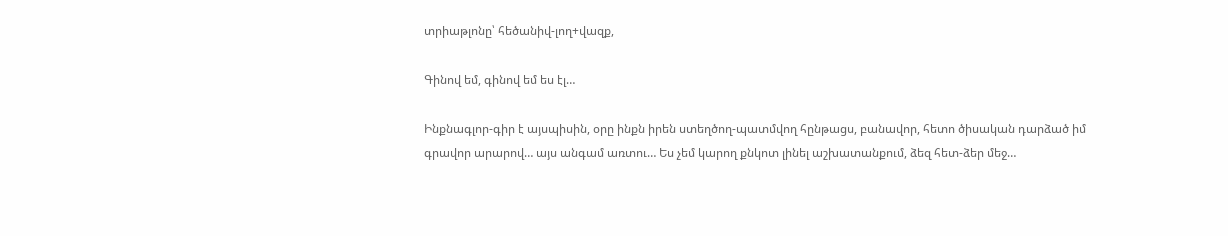տրիաթլոնը՝ հեծանիվ-լող+վազք,

Գինով եմ, գինով եմ ես էլ…

Ինքնագլոր-գիր է այսպիսին, օրը ինքն իրեն ստեղծող-պատմվող հընթացս, բանավոր, հետո ծիսական դարձած իմ գրավոր արարով… այս անգամ առտու… Ես չեմ կարող քնկոտ լինել աշխատանքում, ձեզ հետ-ձեր մեջ…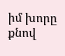իմ խորը քնով